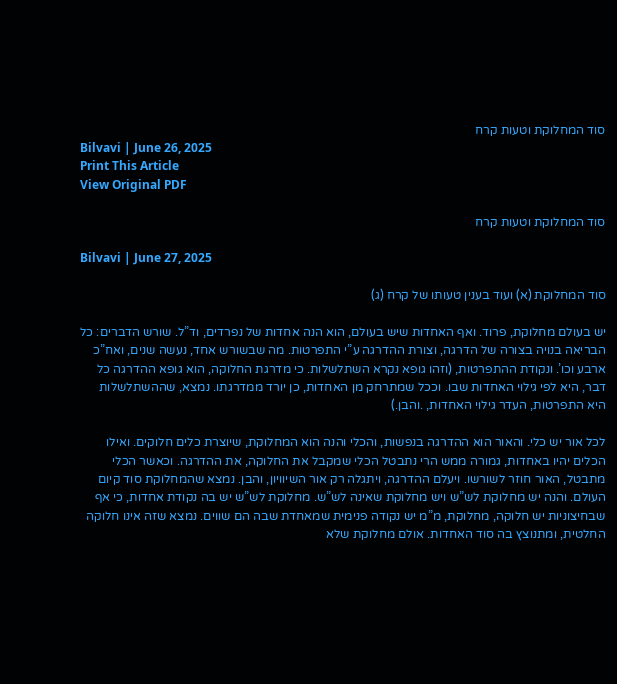סוד המחלוקת וטעות קרח
Bilvavi | June 26, 2025
Print This Article
View Original PDF

סוד המחלוקת וטעות קרח

Bilvavi | June 27, 2025

סוד המחלוקת (א) ועוד בענין טעותו של קרח (ג)

יש בעולם מחלוקת, פרוד. ואף האחדות שיש בעולם, הוא הנה אחדות של נפרדים, וד”ל. שורש הדברים: כל הבריאה בנויה בצורה של הדרגה, וצורת ההדרגה ע”י התפרטות. מה שבשורש אחד, נעשה שנים, ואח”כ ארבע וכו’. ונקודת ההתפרטות, (וזהו גופא נקרא השתלשלות. כי מדרגת החלוקה, הוא גופא ההדרגה כל דבר, היא לפי גילוי האחדות שבו. וככל שמתרחק מן האחדות, כן יורד ממדרגתו. נמצא, שההשתלשלות היא התפרטות, העדר גילוי האחדות, .והבן.)

לכל אור יש כלי. והאור הוא ההדרגה בנפשות, והכלי והנה הוא המחלוקת, שיוצרת כלים חלוקים. ואילו הכלים יהיו באחדות, גמורה ממש הרי נתבטל הכלי שמקבל את החלוקה, את ההדרגה. וכאשר הכלי מתבטל, האור חוזר לשורשו. ויעלם ההדרגה, ויתגלה רק אור השיוויון, והבן. נמצא שהמחלוקת סוד קיום העולם. והנה יש מחלוקת לש”ש ויש מחלוקת שאינה לש”ש. מחלוקת לש”ש יש בה נקודת אחדות, כי אף שבחיצוניות יש חלוקה, מחלוקת, מ”מ יש נקודה פנימית שמאחדת שבה הם שווים. נמצא שזה אינו חלוקה החלטית, ומתנוצץ בה סוד האחדות. אולם מחלוקת שלא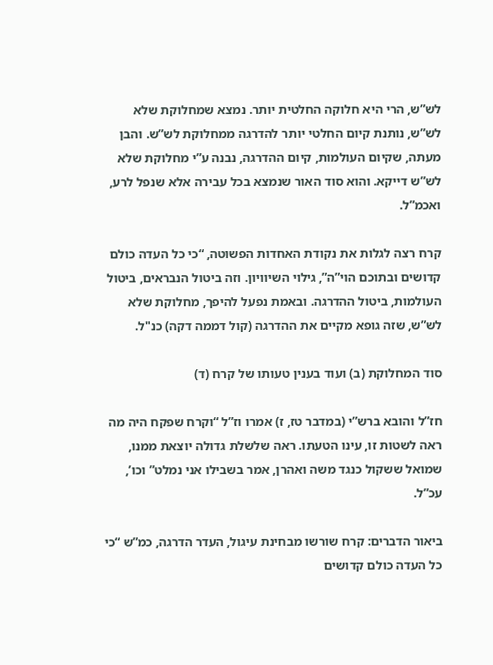לש”ש, הרי היא חלוקה החלטית יותר. נמצא שמחלוקת שלא לש”ש, נותנת קיום החלטי יותר להדרגה ממחלוקת לש”ש. והבן מעתה, שקיום העולמות, קיום ההדרגה, נבנה ע”י מחלוקת שלא לש”ש דייקא. והוא סוד האור שנמצא בכל עבירה אלא שנפל לרע, ואכמ”ל.

קרח רצה לגלות את נקודת האחדות הפשוטה, “כי כל העדה כולם קדושים ובתוכם הוי”ה”, גילוי השיוויון. וזה ביטול הנבראים, ביטול העולמות, ביטול ההדרגה. ובאמת נפעל להיפך, מחלוקת שלא לש”ש, שזה גופא מקיים את ההדרגה (קול דממה דקה) כנ"ל.

סוד המחלוקת (ב) ועוד בענין טעותו של קרח (ד)

חז”ל והובא ברש”י (במדבר טז, ז) אמרו וז”ל “וקרח שפקח היה מה ראה לשטות זו, עינו הטעתו. ראה שלשלת גדולה יוצאת ממנו, שמואל ששקול כנגד משה ואהרן, אמר בשבילו אני נמלט” וכו’, עכ”ל.

ביאור הדברים: קרח שורשו מבחינת עיגול, העדר הדרגה, כמ”ש “כי כל העדה כולם קדושים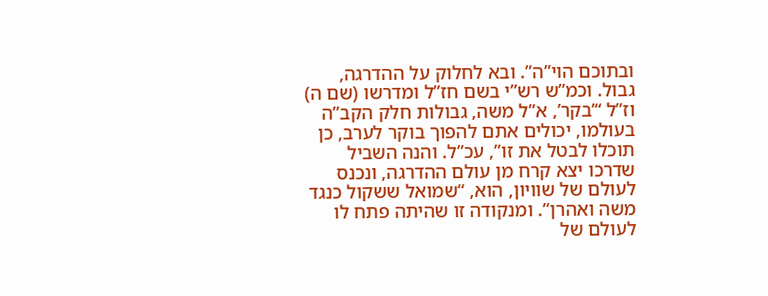ובתוכם הוי”ה”. ובא לחלוק על ההדרגה, גבול. וכמ”ש רש”י בשם חז”ל ומדרשו (שם ה) וז”ל “’בקר’, א”ל משה, גבולות חלק הקב”ה בעולמו, יכולים אתם להפוך בוקר לערב, כן תוכלו לבטל את זו”, עכ”ל. והנה השביל שדרכו יצא קרח מן עולם ההדרגה, ונכנס לעולם של שוויון, הוא, “שמואל ששקול כנגד משה ואהרן”. ומנקודה זו שהיתה פתח לו לעולם של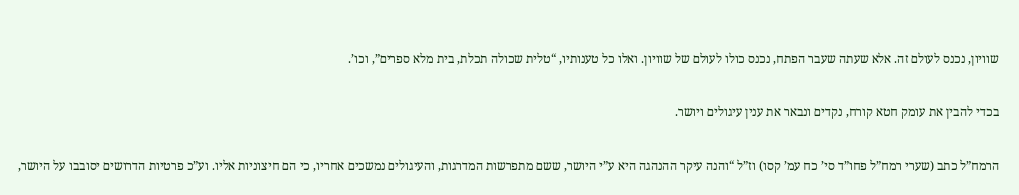שוויון, נכנס לעולם זה. אלא שעתה שעבר הפתח, נכנס כולו לעולם של שוויון. ואלו כל טענותיו, “טלית שכולה תכלת, בית מלא ספרים”, וכו’.

בכדי להבין את עומק חטא קורח, נקדים ונבאר את ענין עיגולים ויושר.

הרמח”ל כתב (שערי רמח”ל פחו”ד סי’ כח עמ’ קסו) וז”ל “והנה עיקר ההנהגה היא ע”י היושר, ששם מתפרשות המדרגות, והעיגולים נמשכים אחריו, כי הם חיצוניות אליו. וע”כ פרטיות הדרושים יסובבו על היושר,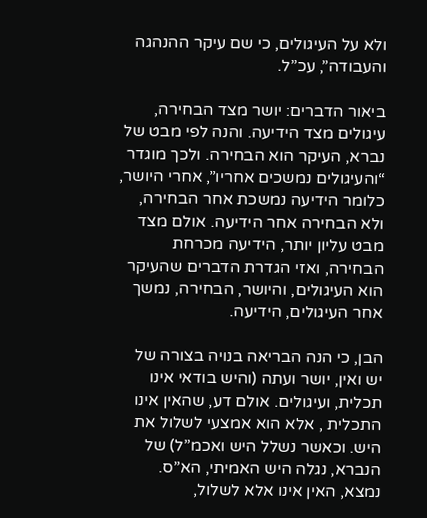ולא על העיגולים, כי שם עיקר ההנהגה והעבודה”, עכ”ל.

ביאור הדברים: יושר מצד הבחירה, עיגולים מצד הידיעה. והנה לפי מבט של נברא, העיקר הוא הבחירה. ולכך מוגדר “והעיגולים נמשכים אחריו”, אחרי היושר, כלומר הידיעה נמשכת אחר הבחירה, ולא הבחירה אחר הידיעה. אולם מצד מבט עליון יותר, הידיעה מכרחת הבחירה, ואזי הגדרת הדברים שהעיקר הוא העיגולים, והיושר, הבחירה, נמשך אחר העיגולים, הידיעה.

הבן, כי הנה הבריאה בנויה בצורה של יש ואין, יושר ועתה (והיש בודאי אינו תכלית, ועיגולים. אולם דע, שהאין אינו התכלית , אלא הוא אמצעי לשלול את היש. וכאשר נשלל היש ואכמ”ל) של הנברא, נגלה היש האמיתי, הא”ס. נמצא, האין אינו אלא לשלול,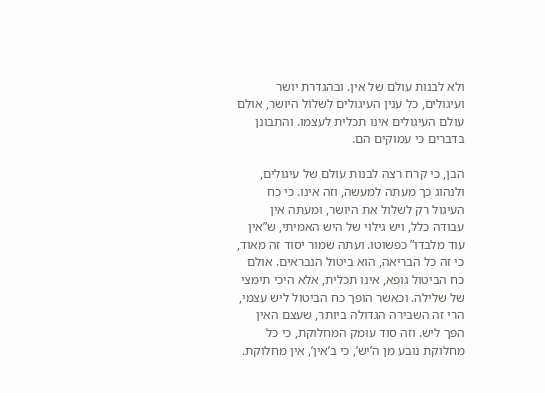ולא לבנות עולם של אין. ובהגדרת יושר ועיגולים, כל ענין העיגולים לשלול היושר, אולם עולם העיגולים אינו תכלית לעצמו. והתבונן בדברים כי עמוקים הם.

הבן, כי קרח רצה לבנות עולם של עיגולים, ולנהוג כך מעתה למעשה, וזה אינו. כי כח העיגול רק לשלול את היושר, ומעתה אין עבודה כלל, ויש גילוי של היש האמיתי, ש”אין עוד מלבדו” כפשוטו. ועתה שמור יסוד זה מאוד, כי זה כל הבריאה, הוא ביטול הנבראים. אולם כח הביטול גופא, אינו תכלית, אלא היכי תימצי של שלילה. וכאשר הופך כח הביטול ליש עצמי, הרי זה השבירה הגדולה ביותר, שעצם האין הפך ליש. וזה סוד עומק המחלוקת, כי כל מחלוקת נובע מן ה’יש’, כי ב’אין’, אין מחלוקת.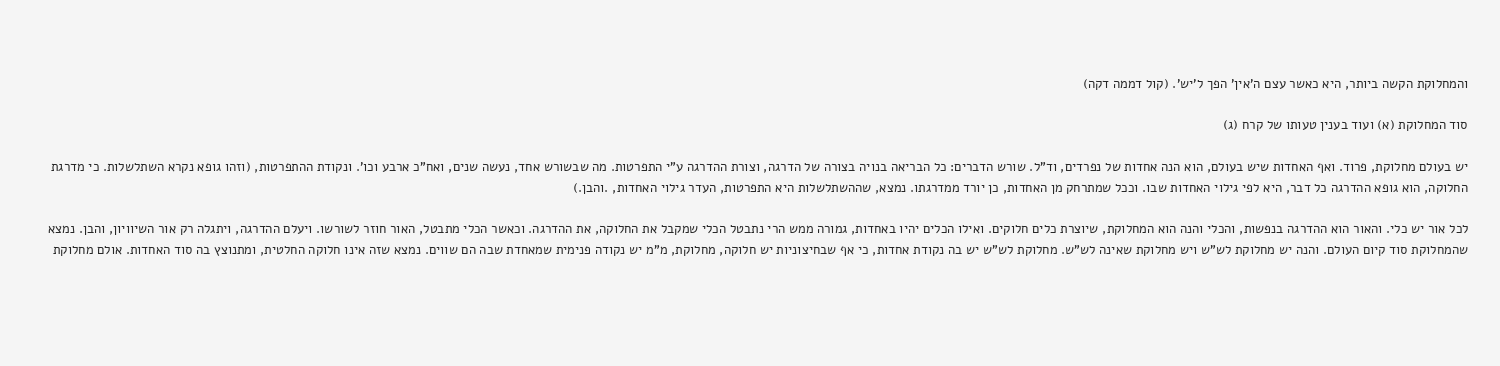והמחלוקת הקשה ביותר, היא כאשר עצם ה’אין’ הפך ל’יש’. (קול דממה דקה)

סוד המחלוקת (א) ועוד בענין טעותו של קרח (ג)

יש בעולם מחלוקת, פרוד. ואף האחדות שיש בעולם, הוא הנה אחדות של נפרדים, וד”ל. שורש הדברים: כל הבריאה בנויה בצורה של הדרגה, וצורת ההדרגה ע”י התפרטות. מה שבשורש אחד, נעשה שנים, ואח”כ ארבע וכו’. ונקודת ההתפרטות, (וזהו גופא נקרא השתלשלות. כי מדרגת החלוקה, הוא גופא ההדרגה כל דבר, היא לפי גילוי האחדות שבו. וככל שמתרחק מן האחדות, כן יורד ממדרגתו. נמצא, שההשתלשלות היא התפרטות, העדר גילוי האחדות, .והבן.)

לכל אור יש כלי. והאור הוא ההדרגה בנפשות, והכלי והנה הוא המחלוקת, שיוצרת כלים חלוקים. ואילו הכלים יהיו באחדות, גמורה ממש הרי נתבטל הכלי שמקבל את החלוקה, את ההדרגה. וכאשר הכלי מתבטל, האור חוזר לשורשו. ויעלם ההדרגה, ויתגלה רק אור השיוויון, והבן. נמצא שהמחלוקת סוד קיום העולם. והנה יש מחלוקת לש”ש ויש מחלוקת שאינה לש”ש. מחלוקת לש”ש יש בה נקודת אחדות, כי אף שבחיצוניות יש חלוקה, מחלוקת, מ”מ יש נקודה פנימית שמאחדת שבה הם שווים. נמצא שזה אינו חלוקה החלטית, ומתנוצץ בה סוד האחדות. אולם מחלוקת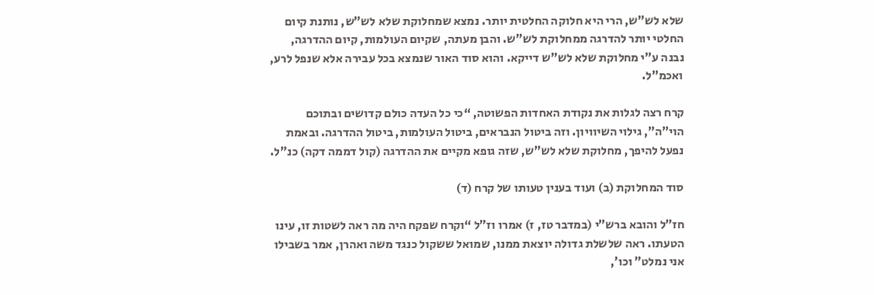שלא לש”ש, הרי היא חלוקה החלטית יותר. נמצא שמחלוקת שלא לש”ש, נותנת קיום החלטי יותר להדרגה ממחלוקת לש”ש. והבן מעתה, שקיום העולמות, קיום ההדרגה, נבנה ע”י מחלוקת שלא לש”ש דייקא. והוא סוד האור שנמצא בכל עבירה אלא שנפל לרע, ואכמ”ל.

קרח רצה לגלות את נקודת האחדות הפשוטה, “כי כל העדה כולם קדושים ובתוכם הוי”ה”, גילוי השיוויון. וזה ביטול הנבראים, ביטול העולמות, ביטול ההדרגה. ובאמת נפעל להיפך, מחלוקת שלא לש”ש, שזה גופא מקיים את ההדרגה (קול דממה דקה) כנ"ל.

סוד המחלוקת (ב) ועוד בענין טעותו של קרח (ד)

חז”ל והובא ברש”י (במדבר טז, ז) אמרו וז”ל “וקרח שפקח היה מה ראה לשטות זו, עינו הטעתו. ראה שלשלת גדולה יוצאת ממנו, שמואל ששקול כנגד משה ואהרן, אמר בשבילו אני נמלט” וכו’,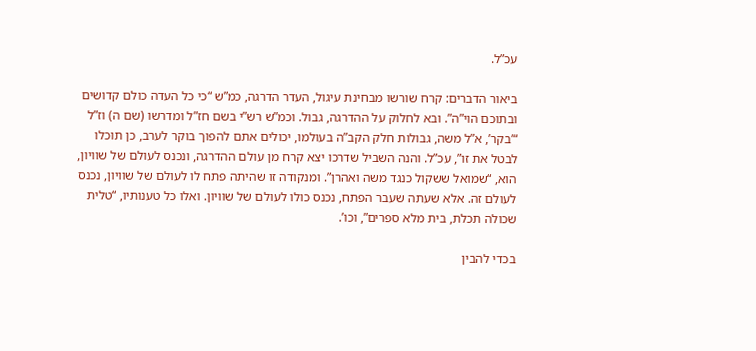עכ”ל.

ביאור הדברים: קרח שורשו מבחינת עיגול, העדר הדרגה, כמ”ש “כי כל העדה כולם קדושים ובתוכם הוי”ה”. ובא לחלוק על ההדרגה, גבול. וכמ”ש רש”י בשם חז”ל ומדרשו (שם ה) וז”ל “’בקר’, א”ל משה, גבולות חלק הקב”ה בעולמו, יכולים אתם להפוך בוקר לערב, כן תוכלו לבטל את זו”, עכ”ל. והנה השביל שדרכו יצא קרח מן עולם ההדרגה, ונכנס לעולם של שוויון, הוא, “שמואל ששקול כנגד משה ואהרן”. ומנקודה זו שהיתה פתח לו לעולם של שוויון, נכנס לעולם זה. אלא שעתה שעבר הפתח, נכנס כולו לעולם של שוויון. ואלו כל טענותיו, “טלית שכולה תכלת, בית מלא ספרים”, וכו’.

בכדי להבין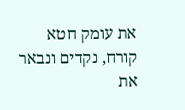את עומק חטא קורח, נקדים ונבאר את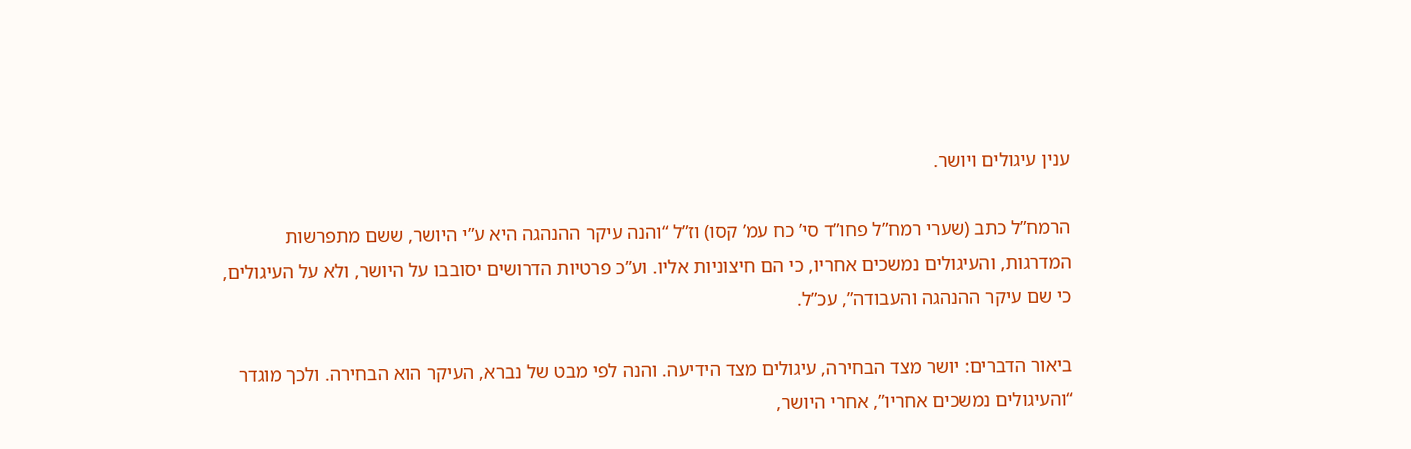ענין עיגולים ויושר.

הרמח”ל כתב (שערי רמח”ל פחו”ד סי’ כח עמ’ קסו) וז”ל “והנה עיקר ההנהגה היא ע”י היושר, ששם מתפרשות המדרגות, והעיגולים נמשכים אחריו, כי הם חיצוניות אליו. וע”כ פרטיות הדרושים יסובבו על היושר, ולא על העיגולים, כי שם עיקר ההנהגה והעבודה”, עכ”ל.

ביאור הדברים: יושר מצד הבחירה, עיגולים מצד הידיעה. והנה לפי מבט של נברא, העיקר הוא הבחירה. ולכך מוגדר “והעיגולים נמשכים אחריו”, אחרי היושר,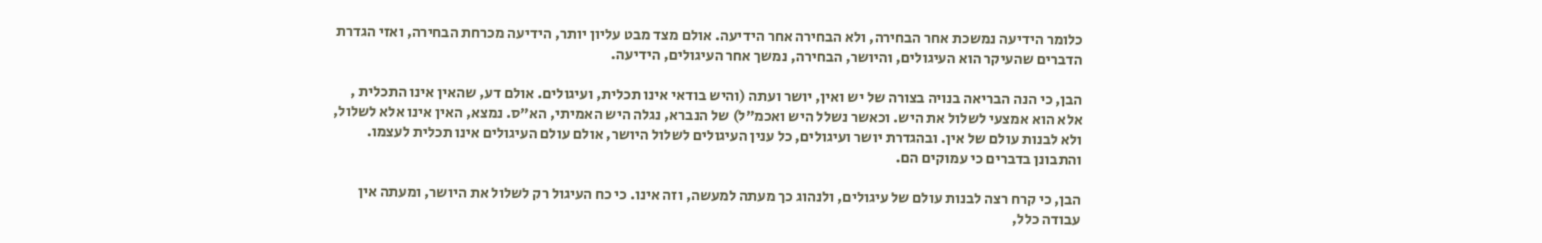כלומר הידיעה נמשכת אחר הבחירה, ולא הבחירה אחר הידיעה. אולם מצד מבט עליון יותר, הידיעה מכרחת הבחירה, ואזי הגדרת הדברים שהעיקר הוא העיגולים, והיושר, הבחירה, נמשך אחר העיגולים, הידיעה.

הבן, כי הנה הבריאה בנויה בצורה של יש ואין, יושר ועתה (והיש בודאי אינו תכלית, ועיגולים. אולם דע, שהאין אינו התכלית , אלא הוא אמצעי לשלול את היש. וכאשר נשלל היש ואכמ”ל) של הנברא, נגלה היש האמיתי, הא”ס. נמצא, האין אינו אלא לשלול, ולא לבנות עולם של אין. ובהגדרת יושר ועיגולים, כל ענין העיגולים לשלול היושר, אולם עולם העיגולים אינו תכלית לעצמו. והתבונן בדברים כי עמוקים הם.

הבן, כי קרח רצה לבנות עולם של עיגולים, ולנהוג כך מעתה למעשה, וזה אינו. כי כח העיגול רק לשלול את היושר, ומעתה אין עבודה כלל,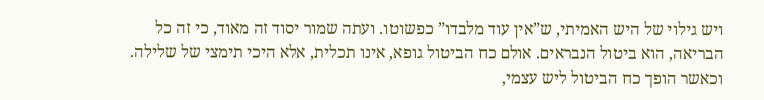ויש גילוי של היש האמיתי, ש”אין עוד מלבדו” כפשוטו. ועתה שמור יסוד זה מאוד, כי זה כל הבריאה, הוא ביטול הנבראים. אולם כח הביטול גופא, אינו תכלית, אלא היכי תימצי של שלילה. וכאשר הופך כח הביטול ליש עצמי,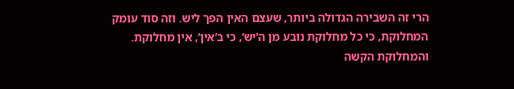הרי זה השבירה הגדולה ביותר, שעצם האין הפך ליש. וזה סוד עומק המחלוקת, כי כל מחלוקת נובע מן ה’יש’, כי ב’אין’, אין מחלוקת. והמחלוקת הקשה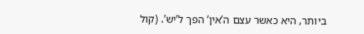ביותר, היא כאשר עצם ה’אין’ הפך ל’יש’. (קול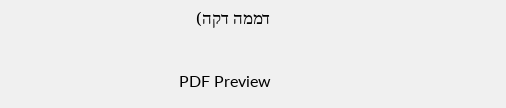דממה דקה)

PDF Preview